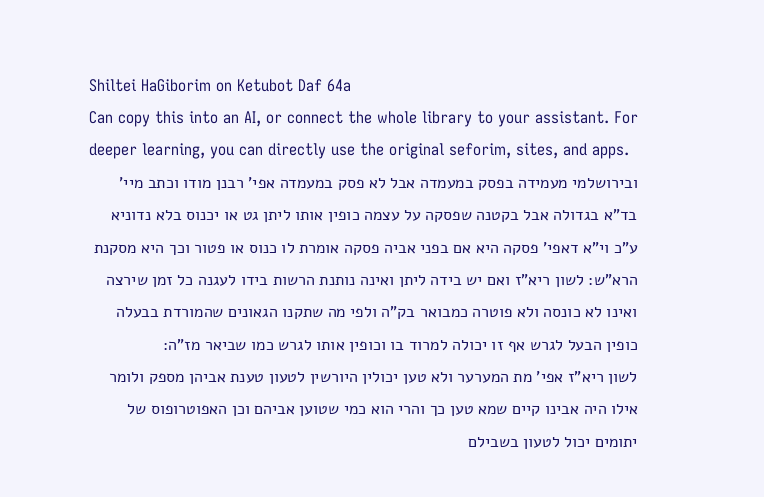Shiltei HaGiborim on Ketubot Daf 64a
Can copy this into an AI, or connect the whole library to your assistant. For deeper learning, you can directly use the original seforim, sites, and apps.
ובירושלמי מעמידה בפסק במעמדה אבל לא פסק במעמדה אפי' רבנן מודו וכתב מיי' בד"א בגדולה אבל בקטנה שפסקה על עצמה כופין אותו ליתן גט או יכנוס בלא נדוניא ע"כ וי"א דאפי' פסקה היא אם בפני אביה פסקה אומרת לו כנוס או פטור וכך היא מסקנת הרא"ש: לשון ריא"ז ואם יש בידה ליתן ואינה נותנת הרשות בידו לעגנה כל זמן שירצה ואינו לא כונסה ולא פוטרה כמבואר בק"ה ולפי מה שתקנו הגאונים שהמורדת בבעלה כופין הבעל לגרש אף זו יכולה למרוד בו וכופין אותו לגרש כמו שביאר מז"ה:
לשון ריא"ז אפי' מת המערער ולא טען יכולין היורשין לטעון טענת אביהן מספק ולומר אילו היה אבינו קיים שמא טען כך והרי הוא כמי שטוען אביהם וכן האפוטרופוס של יתומים יכול לטעון בשבילם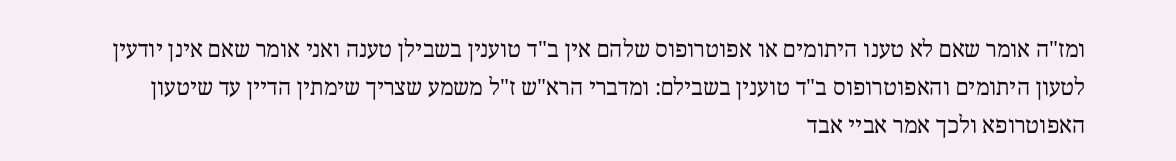ומז"ה אומר שאם לא טענו היתומים או אפוטרופוס שלהם אין ב"ד טוענין בשבילן טענה ואני אומר שאם אינן יודעין לטעון היתומים והאפוטרופוס ב"ד טוענין בשבילם: ומדברי הרא"ש ז"ל משמע שצריך שימתין הדיין עד שיטעון האפוטרופא ולכך אמר אביי אבד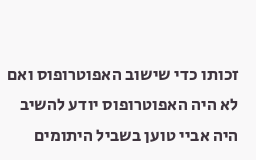זכותו כדי שישוב האפוטרופוס ואם לא היה האפוטרופוס יודע להשיב היה אביי טוען בשביל היתומים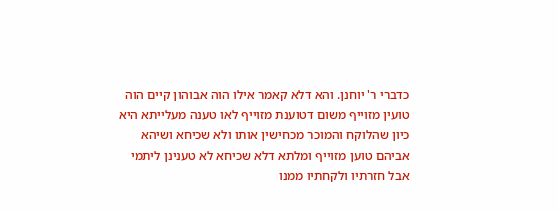כדברי ר' יוחנן. והא דלא קאמר אילו הוה אבוהון קיים הוה טועין מזוייף משום דטוענת מזוייף לאו טענה מעלייתא היא כיון שהלוקח והמוכר מכחישין אותו ולא שכיחא ושיהא אביהם טוען מזוייף ומלתא דלא שכיחא לא טענינן ליתמי אבל חזרתיו ולקחתיו ממנו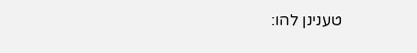טענינן להו: